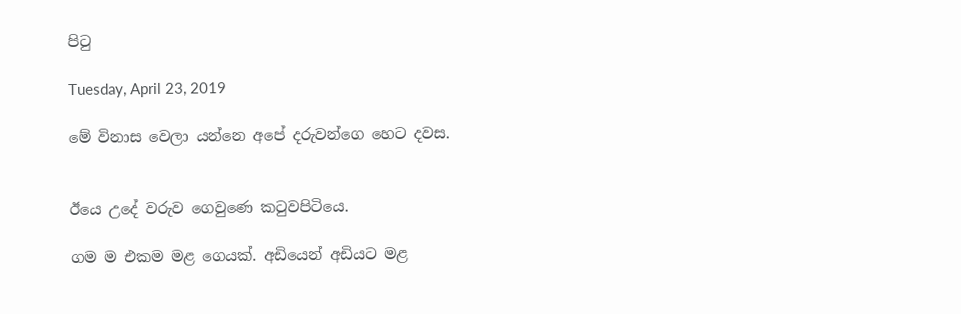පිටු

Tuesday, April 23, 2019

මේ විනාස වෙලා යන්නෙ අපේ දරුවන්ගෙ හෙට දවස.


ඊයෙ උදේ වරුව ගෙවුණෙ කටුවපිටියෙ.

ගම ම එකම මළ ගෙයක්. අඩියෙන් අඩියට මළ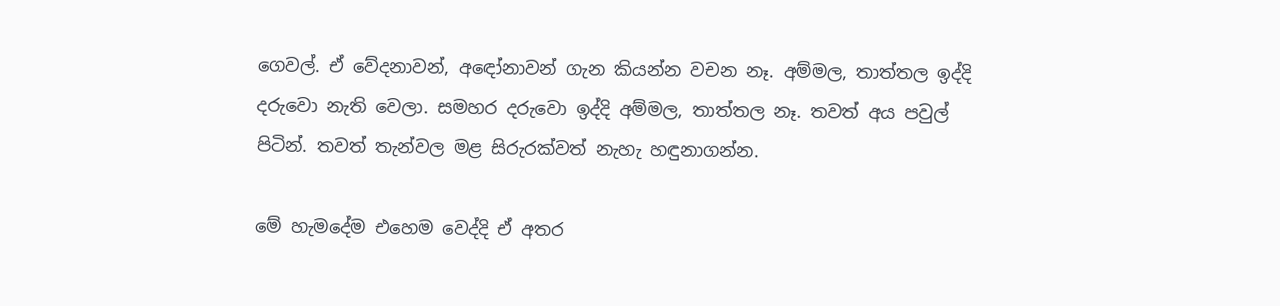ගෙවල්. ඒ වේදනාවන්, අඳෝනාවන් ගැන කියන්න වචන නෑ. අම්මල, තාත්තල ඉද්දි දරුවො නැති වෙලා. සමහර දරුවො ඉද්දි අම්මල, තාත්තල නෑ. තවත් අය පවුල් පිටින්. තවත් තැන්වල මළ සිරුරක්වත් නැහැ හඳුනාගන්න.

මේ හැමදේම එහෙම වෙද්දි ඒ අතර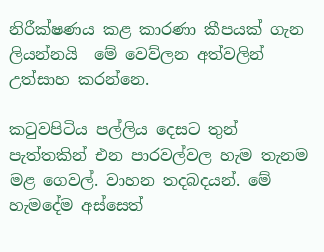නිරීක්ෂණය කළ කාරණා කීපයක් ගැන ලියන්නයි  මේ වෙව්ලන අත්වලින් උත්සාහ කරන්නෙ.

කටුවපිටිය පල්ලිය දෙසට තුන් පැත්තකින් එන පාරවල්වල හැම තැනම මළ ගෙවල්. වාහන තදබදයන්. මේ හැමදේම අස්සෙත්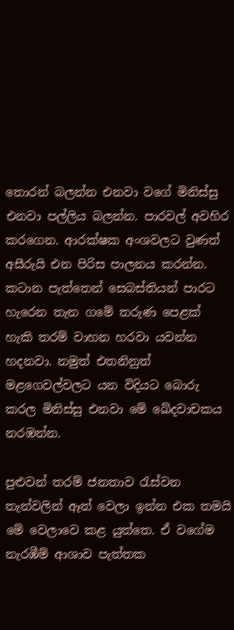තොරන් බලන්න එනවා වගේ මිනිස්සු එනවා පල්ලිය බලන්න. පාරවල් අවහිර කරගෙන. ආරක්ෂක අංශවලට වුණත් අසීරුයි එන පිරිස පාලනය කරන්න. කටාන පැත්තෙන් සෙබස්තියන් පාරට හැරෙන තැන ගමේ තරුණ පෙළක් හැකි තරම් වාහන හරවා යවන්න හදනවා. නමුත් එතනිනුත් මළගෙවල්වලට යන විදියට බොරු කරල මිනිස්සු එනවා මේ ඛේදවාචකය නරඹන්න.

පුළුවන් තරම් ජනතාව රැස්වන තැන්වලින් ඈත් වෙලා ඉන්න එක තමයි මේ වෙලාවෙ කළ යුත්තෙ. ඒ වගේම නැරඹීම් ආශාව පැත්තක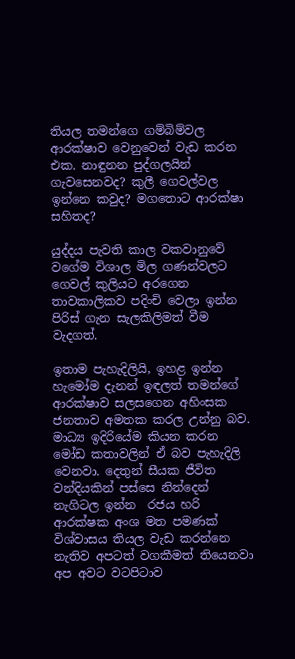තියල තමන්ගෙ ගම්බිම්වල ආරක්ෂාව වෙනුවෙන් වැඩ කරන එක. නාඳුනන පුද්ගලයින් ගැවසෙනවද? කුලී ගෙවල්වල ඉන්නෙ කවුද? මගතොට ආරක්ෂා සහිතද?

යුද්දය පැවති කාල වකවානුවේ වගේම විශාල මිල ගණන්වලට ගෙවල් කුලියට අරගෙන තාවකාලිකව පදිංචි වෙලා ඉන්න පිරිස් ගැන සැලකිලිමත් වීම වැදගත්.

ඉතාම පැහැදිලියි, ඉහළ ඉන්න හැමෝම දැනන් ඉඳලත් තමන්ගේ ආරක්ෂාව සලසගෙන අහිංසක ජනතාව අමතක කරල උන්නු බව. මාධ්‍ය ඉදිරියේම කියන කරන මෝඩ කතාවලින් ඒ බව පැහැදිලි වෙනවා. දෙතුන් සීයක ජීවිත වන්දියකින් පස්සෙ නින්දෙන් නැගිටල ඉන්න  රජය හරි ආරක්ෂක අංශ මත පමණක් විශ්වාසය තියල වැඩ කරන්නෙ නැතිව අපටත් වගකීමත් තියෙනවා අප අවට වටපිටාව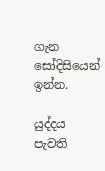ගැන සෝදිසියෙන් ඉන්න.

යුද්දය පැවති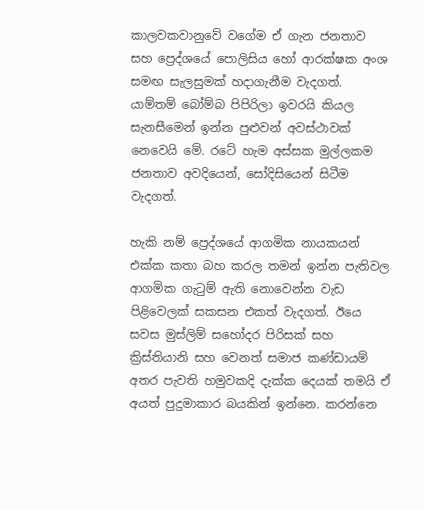කාලවකවානුවේ වගේම ඒ ගැන ජනතාව සහ ප්‍රෙද්ශයේ පොලිසිය හෝ ආරක්ෂක අංශ සමඟ සැලසුමක් හදාගැනීම වැදගත්. යාම්තම් බෝම්බ පිපිරිලා ඉවරයි කියල සැනසීමෙන් ඉන්න පුළුවන් අවස්ථාවක් නෙවෙයි මේ. රටේ හැම අස්සක මුල්ලකම ජනතාව අවදියෙන්, සෝදිසියෙන් සිටීම වැදගත්.

හැකි නම් ප්‍රෙද්ශයේ ආගමික නායකයන් එක්ක කතා බහ කරල තමන් ඉන්න පැතිවල ආගමික ගැටුම් ඇති නොවෙන්න වැඩ පිළිවෙලක් සකසන එකත් වැදගත්. ඊයෙ සවස මුස්ලිම් සහෝදර පිරිසක් සහ ක්‍රිස්තියානි සහ වෙනත් සමාජ කණ්ඩායම් අතර පැවති හමුවකදි දැක්ක දෙයක් තමයි ඒ අයත් පුදුමාකාර බයකින් ඉන්නෙ. කරන්නෙ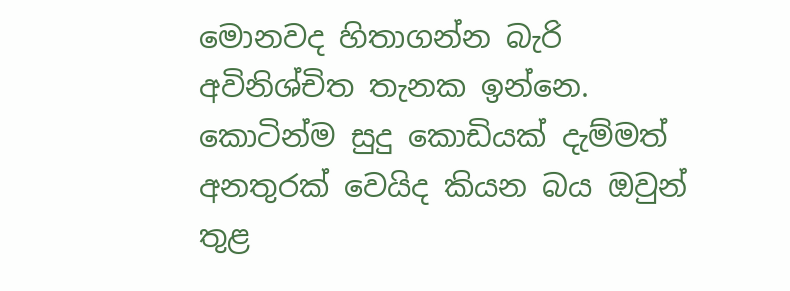මොනවද හිතාගන්න බැරි අවිනිශ්චිත තැනක ඉන්නෙ. කොටින්ම සුදු කොඩියක් දැම්මත් අනතුරක් වෙයිද කියන බය ඔවුන් තුළ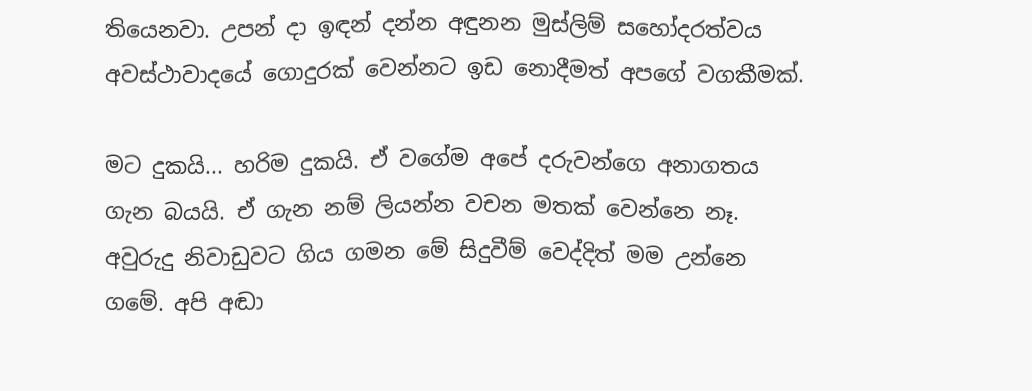තියෙනවා. උපන් දා ඉඳන් දන්න අඳුනන මුස්ලිම් සහෝදරත්වය අවස්ථාවාදයේ ගොදුරක් වෙන්නට ඉඩ නොදීමත් අපගේ වගකීමක්.

මට දුකයි... හරිම දුකයි. ඒ වගේම අපේ දරුවන්ගෙ අනාගතය ගැන බයයි. ඒ ගැන නම් ලියන්න වචන මතක් වෙන්නෙ නෑ. අවුරුදු නිවාඩුවට ගිය ගමන මේ සිදුවීම් වෙද්දිත් මම උන්නෙ ගමේ. අපි අඬා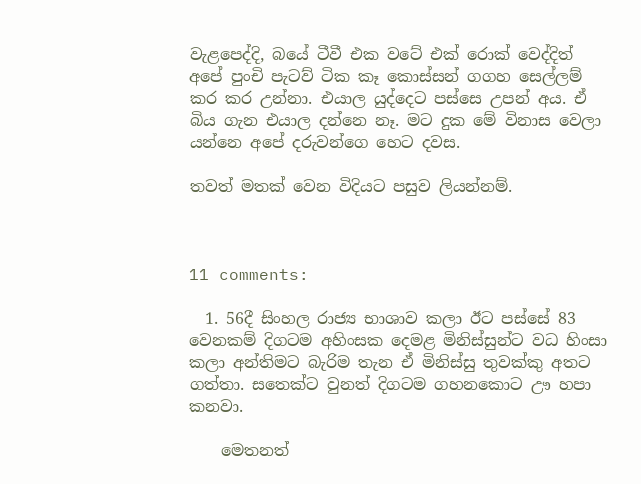වැළපෙද්දි, බයේ ටීවී එක වටේ එක් රොක් වෙද්දිත් අපේ පුංචි පැටව් ටික කෑ කොස්සන් ගගහ සෙල්ලම් කර කර උන්නා. එයාල යුද්දෙට පස්සෙ උපන් අය. ඒ බිය ගැන එයාල දන්නෙ නෑ. මට දුක මේ විනාස වෙලා යන්නෙ අපේ දරුවන්ගෙ හෙට දවස.

තවත් මතක් වෙන විදියට පසුව ලියන්නම්.



11 comments:

  1. 56දී සිංහල රාජ්‍ය භාශාව කලා ඊට පස්සේ 83 වෙනකම් දිගටම අහිංසක දෙමළ මිනිස්සුන්ට වධ හිංසා කලා අන්තිමට බැරිම තැන ඒ මිනිස්සු තුවක්කු අතට ගත්තා. සතෙක්ට වුනත් දිගටම ගහනකොට ඌ හපා කනවා.

    මෙතනත්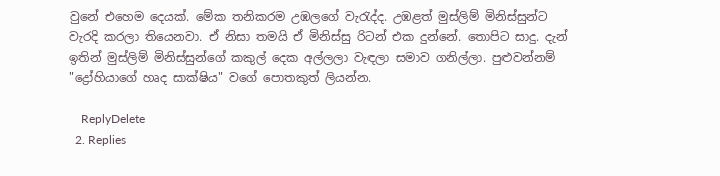වුනේ එහෙම දෙයක්. මේක තනිකරම උඹලගේ වැරැද්ද. උඹළත් මුස්ලිම් මිනිස්සුන්ට වැරදි කරලා තියෙනවා. ඒ නිසා තමයි ඒ මිනිස්සු රිටන් එක දුන්නේ. තොපිට සාදු. දැන් ඉතින් මුස්ලිම් මිනිස්සුන්ගේ කකුල් දෙක අල්ලලා වැඳලා සමාව ගනිල්ලා. පුළුවන්නම් "ද්‍රෝහියාගේ හෘද සාක්ෂිය" වගේ පොතකුත් ලියන්න.

    ReplyDelete
  2. Replies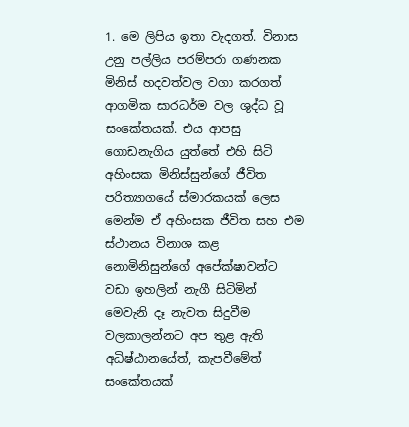1. මෙ ලිපිය ඉතා වැදගත්. විනාස උනු පල්ලිය පරම්පරා ගණනක මිනිස් හදවත්වල වගා කරගත් ආගමික සාරධර්ම වල ශුද්ධ වූ සංකේතයක්. එය ආපසු ගොඩනැගිය යුත්තේ එහි සිටි අහිංසක මිනිස්සුන්ගේ ජීවිත පරිත්‍යාගයේ ස්මාරකයක් ලෙස මෙන්ම ඒ අහිංසක ජීවිත සහ එම ස්ථානය විනාශ කළ නොමිනිසුන්ගේ අපේක්ෂාවන්ට වඩා ඉහලින් නැගී සිටිමින් මෙවැනි දෑ නැවත සිදුවීම වලකාලන්නට අප තුළ ඇති අධිෂ්ඨානයේත්, කැපවීමේත් සංකේතයක්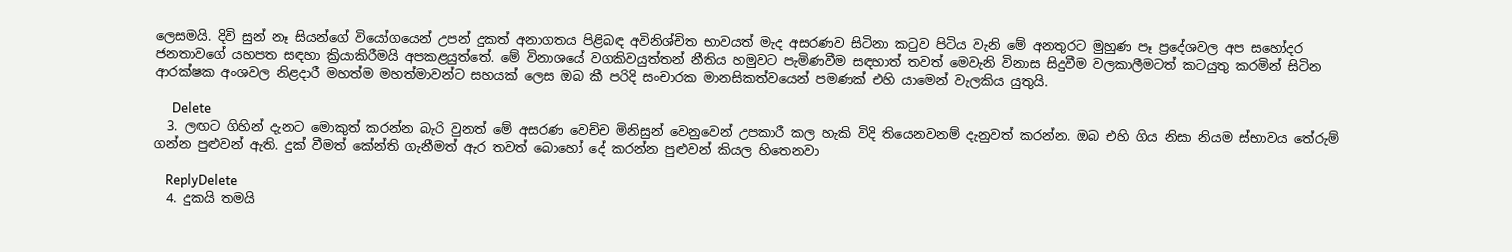ලෙසමයි. දිවි සුන් නෑ සියන්ගේ වියෝගයෙන් උපන් දුකත් අනාගතය පිළිබඳ අවිනිශ්චිත භාවයත් මැද අසරණව සිටිනා කටුව පිටිය වැනි මේ අනතුරට මුහුණ පෑ ප්‍රදේශවල අප සහෝදර ජනතාවගේ යහපත සඳහා ක්‍රියාකිරීමයි අපකළයුත්තේ. මේ විනාශයේ වගකිවයුත්තන් නීතිය හමුවට පැමිණවීම සඳහාත් තවත් මෙවැනි විනාස සිදුවීම වලකාලීමටත් කටයුතු කරමින් සිටින ආරක්ෂක අංශවල නිළදාරී මහත්ම මහත්මාවන්ට සහයක් ලෙස ඔබ කී පරිදි සංචාරක මානසිකත්වයෙන් පමණක් එහි යාමෙන් වැලකිය යුතුයි.

      Delete
  3. ලඟට ගිහින් දැනට මොකුත් කරන්න බැරි වුනත් මේ අසරණ වෙච්ච මිනිසුන් වෙනුවෙන් උපකාරී කල හැකි විදි තියෙනවනම් දැනුවත් කරන්න. ඔබ එහි ගිය නිසා නියම ස්භාවය තේරුම් ගන්න පුළුවන් ඇති. දුක් වීමත් කේන්ති ගැනීමත් ඇර තවත් බොහෝ දේ කරන්න පුළුවන් කියල හිතෙනවා

    ReplyDelete
  4. දුකයි තමයි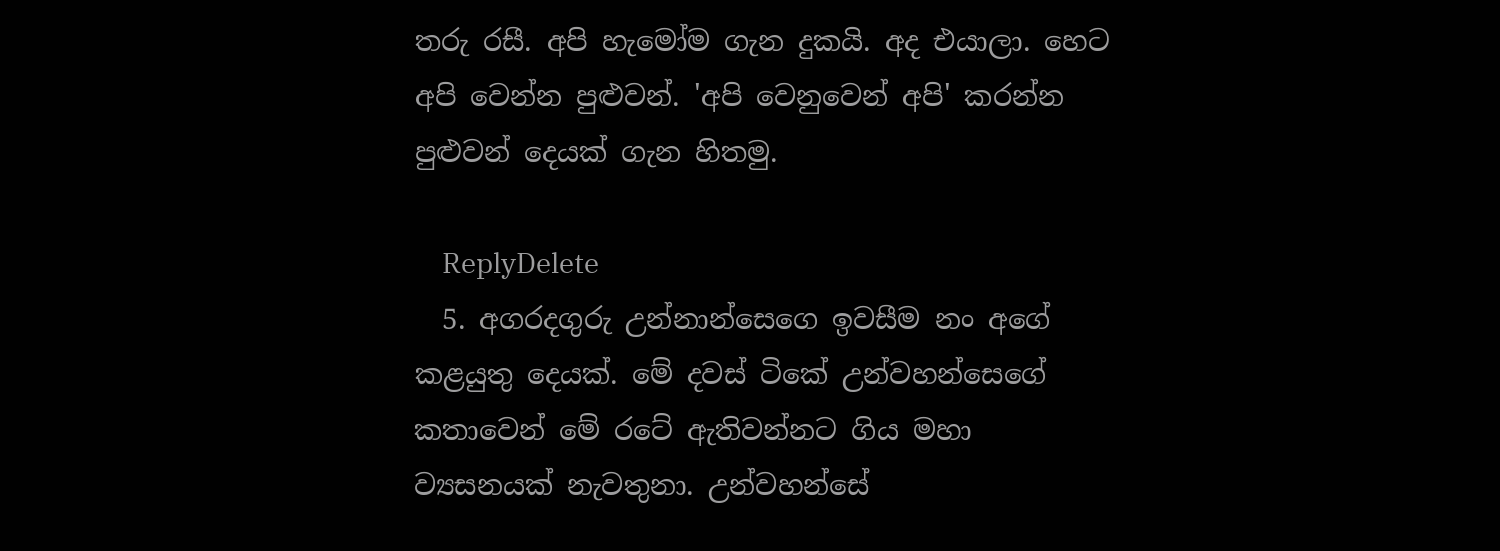තරු රසී. අපි හැමෝම ගැන දුකයි. අද එයාලා. හෙට අපි වෙන්න පුළුවන්. 'අපි වෙනුවෙන් අපි' කරන්න පුළුවන් දෙයක් ගැන හිතමු.

    ReplyDelete
  5. අගරදගුරු උන්නාන්සෙගෙ ඉවසීම නං අගේ කළයුතු දෙයක්. මේ දවස් ටිකේ උන්වහන්සෙගේ කතාවෙන් මේ රටේ ඇතිවන්නට ගිය මහා ව්‍යසනයක් නැවතුනා. උන්වහන්සේ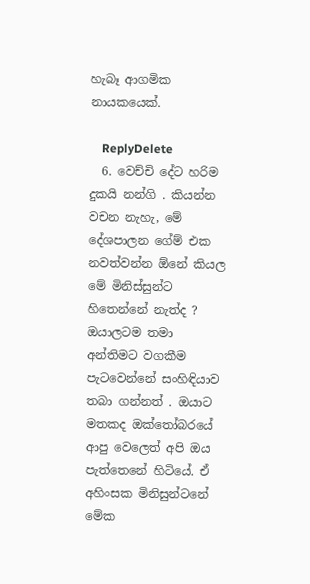හැබෑ ආගමික නායකයෙක්.

    ReplyDelete
  6. වෙච්චි දේට හරිම දුකයි නන්ගි . කියන්න වචන නැහැ, මේ දේශපාලන ගේම් එක නවත්වන්න ඕනේ කියල මේ මිනිස්සුන්ට හිතෙන්නේ නැත්ද ? ඔයාලටම තමා අන්තිමට වගකීම පැටවෙන්නේ සංහිඳියාව තබා ගන්නත් . ඔයාට මතකද ඔක්තෝබරයේ ආපු වෙලෙත් අපි ඔය පැත්තෙනේ හිටියේ. ඒ අහිංසක මිනිසුන්ටනේ මේක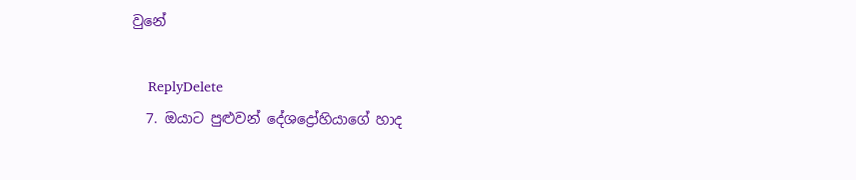වුනේ

    ReplyDelete
  7. ඔයාට පුළුවන් දේශද්‍රෝහියාගේ හාද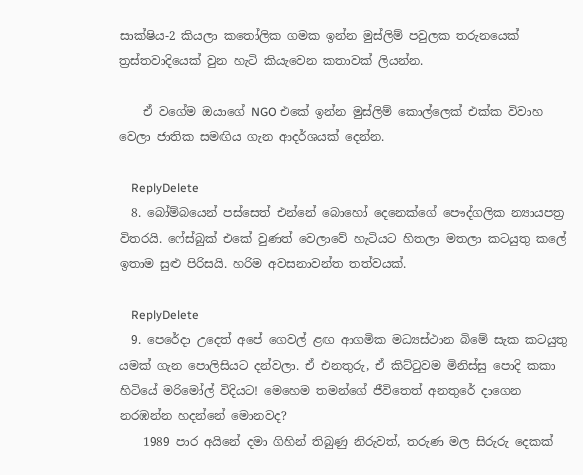සාක්ෂිය-2 කියලා කතෝලික ගමක ඉන්න මුස්ලිම් පවුලක තරුනයෙක් ත්‍රස්තවාදියෙක් වුන හැටි කියැවෙන කතාවක් ලියන්න.

    ඒ වගේම ඔයාගේ NGO එකේ ඉන්න මුස්ලිම් කොල්ලෙක් එක්ක විවාහ වෙලා ජාතික සමඟිය ගැන ආදර්ශයක් දෙන්න.

    ReplyDelete
  8. බෝම්බයෙන් පස්සෙත් එන්නේ බොහෝ දෙනෙක්ගේ පෞද්ගලික න්‍යායපත්‍ර විතරයි. ෆේස්බුක් එකේ වුණත් වෙලාවේ හැටියට හිතලා මතලා කටයුතු කලේ ඉතාම සුළු පිරිසයි. හරිම අවසනාවන්ත තත්වයක්.

    ReplyDelete
  9. පෙරේදා උදෙත් අපේ ගෙවල් ළඟ ආගමික මධ්‍යස්ථාන බිමේ සැක කටයුතු යමක් ගැන පොලිසියට දන්වලා. ඒ එනතුරු, ඒ කිට්ටුවම මිනිස්සු පොදි කකා හිටියේ මරිමෝල් විදියට! මෙහෙම තමන්ගේ ජීවිතෙත් අනතුරේ දාගෙන නරඹන්න හදන්නේ මොනවද?
    1989 පාර අයිනේ දමා ගිහින් තිබුණු නිරුවත්, තරුණ මල සිරුරු දෙකක්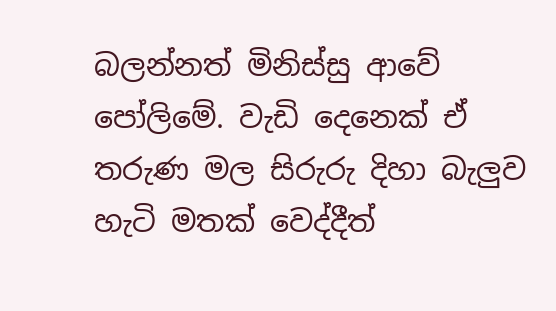බලන්නත් මිනිස්සු ආවේ පෝලිමේ. වැඩි දෙනෙක් ඒ තරුණ මල සිරුරු දිහා බැලුව හැටි මතක් වෙද්දීත්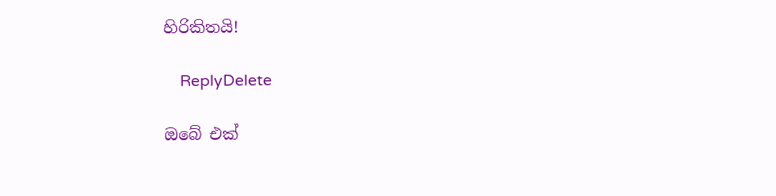හිරිකිතයි!

    ReplyDelete

ඔබේ එක්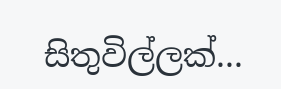සිතුවිල්ලක්...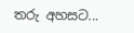තරු අහසට...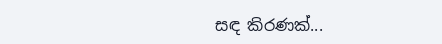සඳ කිරණක්...